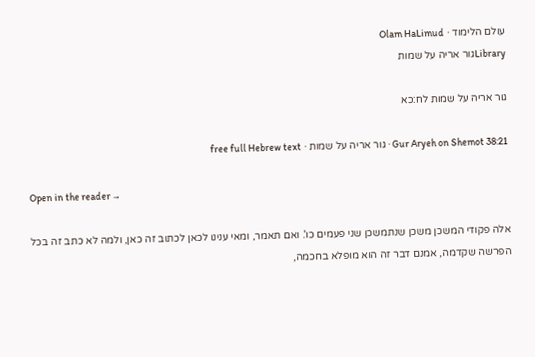עולם הלימוד · Olam HaLimud
Libraryגור אריה על שמות

גור אריה על שמות לח:כא

Gur Aryeh on Shemot 38:21 · גור אריה על שמות · free full Hebrew text

Open in the reader →

אלה פקודי המשכן משכן שנתמשכן שני פעמים כו'. ואם תאמר, ומאי ענינו לכאן לכתוב זה כאן, ולמה לא כתב זה בכל הפרשה שקדמה, אמנם דבר זה הוא מופלא בחכמה,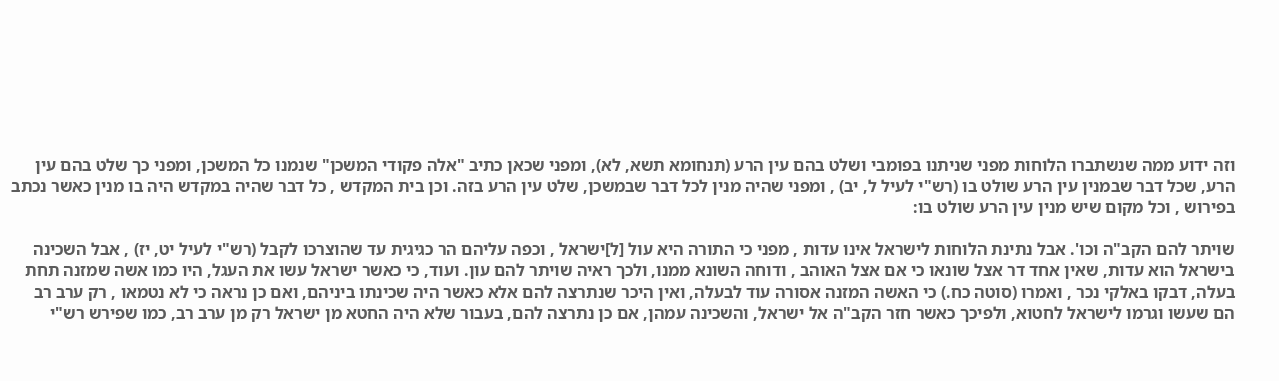וזה ידוע ממה שנשתברו הלוחות מפני שניתנו בפומבי ושלט בהם עין הרע (תנחומא תשא, לא), ומפני שכאן כתיב "אלה פקודי המשכן" שנמנו כל המשכן, ומפני כך שלט בהם עין הרע, שכל דבר שבמנין עין הרע שולט בו (רש"י לעיל ל, יב) , ומפני שהיה מנין לכל דבר שבמשכן, שלט עין הרע בזה. וכן בית המקדש , כל דבר שהיה במקדש היה בו מנין כאשר נכתב בפירוש , וכל מקום שיש מנין עין הרע שולט בו:

שויתר להם הקב"ה וכו'. אבל נתינת הלוחות לישראל אינו עדות , מפני כי התורה היא עול [ל]ישראל , וכפה עליהם הר כגיגית עד שהוצרכו לקבל (רש"י לעיל יט, יז) , אבל השכינה בישראל הוא עדות, שאין אחד דר אצל שונאו כי אם אצל האוהב , ודוחה השונא ממנו, ולכך ראיה שויתר להם עון. ועוד, כי כאשר ישראל עשו את העגל, היו כמו אשה שמזנה תחת בעלה, דבקו באלקי נכר , ואמרו (סוטה כח.) כי האשה המזנה אסורה עוד לבעלה, ואין היכר שנתרצה להם אלא כאשר היה שכינתו ביניהם, ואם כן נראה כי לא נטמאו , רק ערב רב הם שעשו וגרמו לישראל לחטוא, ולפיכך כאשר חזר הקב"ה אל ישראל, והשכינה עמהן, אם כן נתרצה להם, בעבור שלא היה החטא מן ישראל רק מן ערב רב, כמו שפירש רש"י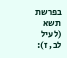בפרשת תשא (לעיל לב, ז):